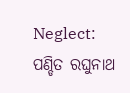Neglect: ପଣ୍ଡିତ ରଘୁନାଥ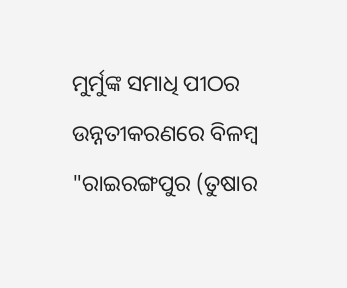ମୁର୍ମୁଙ୍କ ସମାଧି ପୀଠର ଉନ୍ନତୀକରଣରେ ବିଳମ୍ୱ
"ରାଇରଙ୍ଗପୁର (ତୁଷାର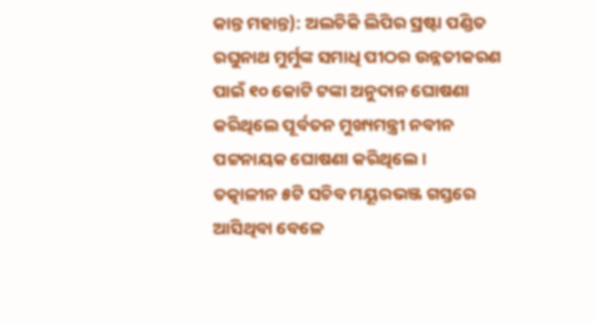କାନ୍ତ ମହାନ୍ତ): ଅଲଚିକି ଲିପିର ସ୍ରଷ୍ଟା ପଣ୍ଡିତ ରଘୁନାଥ ମୁର୍ମୁଙ୍କ ସମାଧି ପୀଠର ଉନ୍ନତୀକରଣ ପାଇଁ ୧୦ କୋଟି ଟଙ୍କା ଅନୁଦାନ ଘୋଷଣା କରିଥିଲେ ପୂର୍ବତନ ମୁଖ୍ୟମନ୍ତ୍ରୀ ନବୀନ ପଟ୍ଟନାୟକ ଘୋଷଣା କରିଥିଲେ।
ତତ୍କାଳୀନ ୫ଟି ସଚିବ ମୟୂରଭଞ୍ଜ ଗସ୍ତରେ ଆସିଥିବା ବେଳେ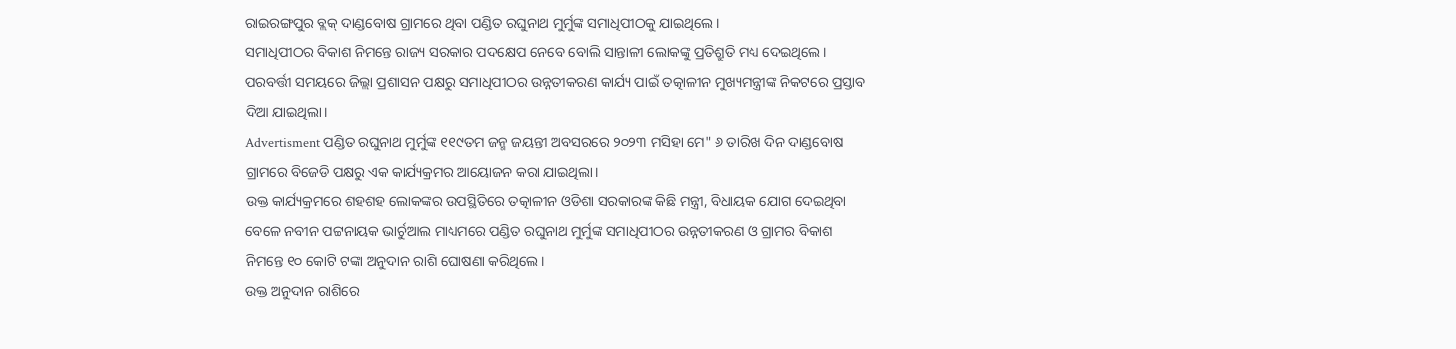ରାଇରଙ୍ଗପୁର ବ୍ଲକ୍ ଦାଣ୍ଡବୋଷ ଗ୍ରାମରେ ଥିବା ପଣ୍ଡିତ ରଘୁନାଥ ମୁର୍ମୁଙ୍କ ସମାଧିପୀଠକୁ ଯାଇଥିଲେ।
ସମାଧିପୀଠର ବିକାଶ ନିମନ୍ତେ ରାଜ୍ୟ ସରକାର ପଦକ୍ଷେପ ନେବେ ବୋଲି ସାନ୍ତାଳୀ ଲୋକଙ୍କୁ ପ୍ରତିଶ୍ରୁତି ମଧ୍ୟ ଦେଇଥିଲେ।
ପରବର୍ତ୍ତୀ ସମୟରେ ଜିଲ୍ଲା ପ୍ରଶାସନ ପକ୍ଷରୁ ସମାଧିପୀଠର ଉନ୍ନତୀକରଣ କାର୍ଯ୍ୟ ପାଇଁ ତତ୍କାଳୀନ ମୁଖ୍ୟମନ୍ତ୍ରୀଙ୍କ ନିକଟରେ ପ୍ରସ୍ତାବ ଦିଆ ଯାଇଥିଲା।
Advertisment ପଣ୍ଡିତ ରଘୁନାଥ ମୁର୍ମୁଙ୍କ ୧୧୯ତମ ଜନ୍ମ ଜୟନ୍ତୀ ଅବସରରେ ୨୦୨୩ ମସିହା ମେ" ୬ ତାରିଖ ଦିନ ଦାଣ୍ଡବୋଷ ଗ୍ରାମରେ ବିଜେଡି ପକ୍ଷରୁ ଏକ କାର୍ଯ୍ୟକ୍ରମର ଆୟୋଜନ କରା ଯାଇଥିଲା।
ଉକ୍ତ କାର୍ଯ୍ୟକ୍ରମରେ ଶହଶହ ଲୋକଙ୍କର ଉପସ୍ଥିତିରେ ତତ୍କାଳୀନ ଓଡିଶା ସରକାରଙ୍କ କିଛି ମନ୍ତ୍ରୀ, ବିଧାୟକ ଯୋଗ ଦେଇଥିବା ବେଳେ ନବୀନ ପଟ୍ଟନାୟକ ଭାର୍ଚୁଆଲ ମାଧ୍ୟମରେ ପଣ୍ଡିତ ରଘୁନାଥ ମୁର୍ମୁଙ୍କ ସମାଧିପୀଠର ଉନ୍ନତୀକରଣ ଓ ଗ୍ରାମର ବିକାଶ ନିମନ୍ତେ ୧୦ କୋଟି ଟଙ୍କା ଅନୁଦାନ ରାଶି ଘୋଷଣା କରିଥିଲେ।
ଉକ୍ତ ଅନୁଦାନ ରାଶିରେ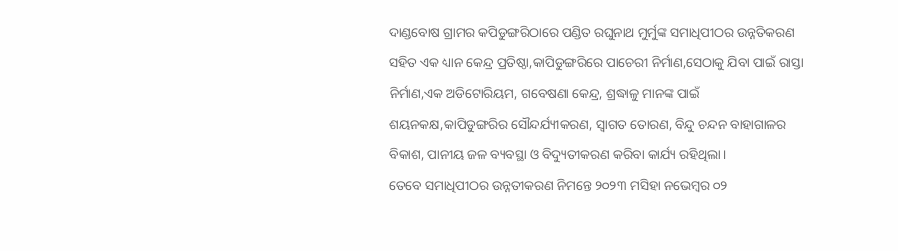ଦାଣ୍ଡବୋଷ ଗ୍ରାମର କପିଡୁଙ୍ଗରିଠାରେ ପଣ୍ଡିତ ରଘୁନାଥ ମୁର୍ମୁଙ୍କ ସମାଧିପୀଠର ଉନ୍ନତିକରଣ ସହିତ ଏକ ଧ୍ୟାନ କେନ୍ଦ୍ର ପ୍ରତିଷ୍ଠା,କାପିଡୁଙ୍ଗରିରେ ପାଚେରୀ ନିର୍ମାଣ,ସେଠାକୁ ଯିବା ପାଇଁ ରାସ୍ତା ନିର୍ମାଣ,ଏକ ଅଡିଟୋରିୟମ, ଗବେଷଣା କେନ୍ଦ୍ର, ଶ୍ରଦ୍ଧାଳୁ ମାନଙ୍କ ପାଇଁ ଶୟନକକ୍ଷ,କାପିଡୁଙ୍ଗରିର ସୌନ୍ଦର୍ଯ୍ୟୀକରଣ, ସ୍ବାଗତ ତୋରଣ, ବିନ୍ଦୁ ଚନ୍ଦନ ବାହାଗାଳର ବିକାଶ, ପାନୀୟ ଜଳ ବ୍ୟବସ୍ଥା ଓ ବିଦ୍ୟୁତୀକରଣ କରିବା କାର୍ଯ୍ୟ ରହିଥିଲା।
ତେବେ ସମାଧିପୀଠର ଉନ୍ନତୀକରଣ ନିମନ୍ତେ ୨୦୨୩ ମସିହା ନଭେମ୍ବର ୦୨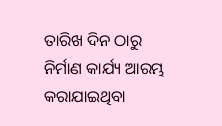ତାରିଖ ଦିନ ଠାରୁ ନିର୍ମାଣ କାର୍ଯ୍ୟ ଆରମ୍ଭ କରାଯାଇଥିବା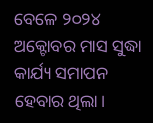ବେଳେ ୨୦୨୪ ଅକ୍ଟୋବର ମାସ ସୁଦ୍ଧା କାର୍ଯ୍ୟ ସମାପନ ହେବାର ଥିଲା।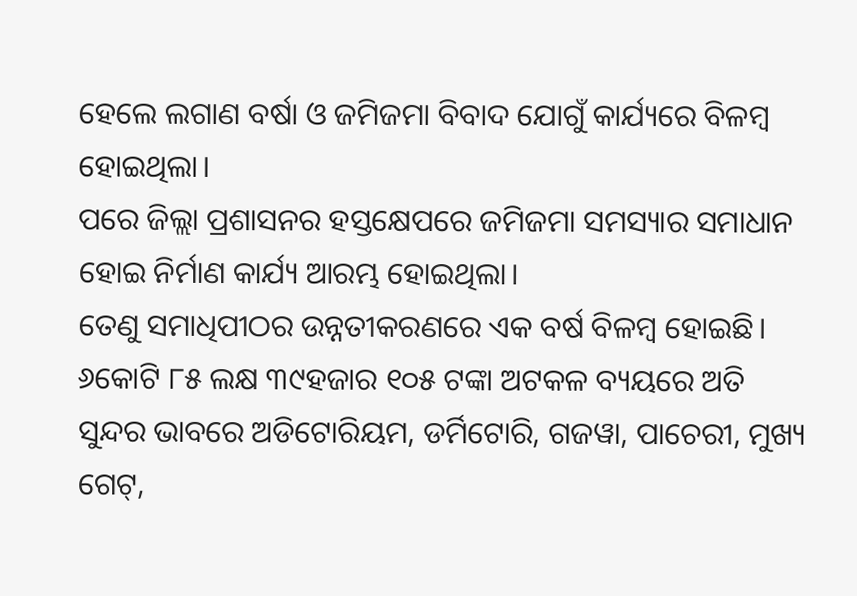ହେଲେ ଲଗାଣ ବର୍ଷା ଓ ଜମିଜମା ବିବାଦ ଯୋଗୁଁ କାର୍ଯ୍ୟରେ ବିଳମ୍ବ ହୋଇଥିଲା।
ପରେ ଜିଲ୍ଲା ପ୍ରଶାସନର ହସ୍ତକ୍ଷେପରେ ଜମିଜମା ସମସ୍ୟାର ସମାଧାନ ହୋଇ ନିର୍ମାଣ କାର୍ଯ୍ୟ ଆରମ୍ଭ ହୋଇଥିଲା।
ତେଣୁ ସମାଧିପୀଠର ଉନ୍ନତୀକରଣରେ ଏକ ବର୍ଷ ବିଳମ୍ବ ହୋଇଛି।
୬କୋଟି ୮୫ ଲକ୍ଷ ୩୯ହଜାର ୧୦୫ ଟଙ୍କା ଅଟକଳ ବ୍ୟୟରେ ଅତି ସୁନ୍ଦର ଭାବରେ ଅଡିଟୋରିୟମ, ଡର୍ମିଟୋରି, ଗଜୱା, ପାଚେରୀ, ମୁଖ୍ୟ ଗେଟ୍,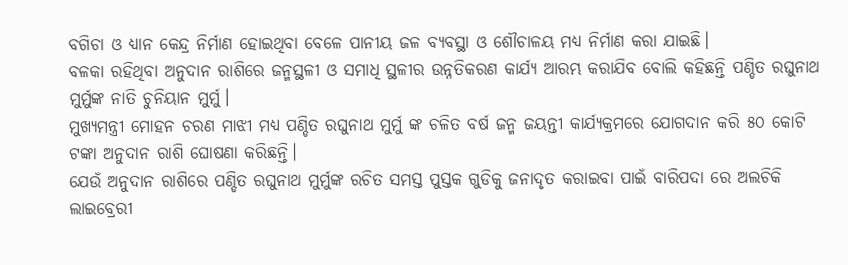ବଗିଚା ଓ ଧ୍ୟାନ କେନ୍ଦ୍ର ନିର୍ମାଣ ହୋଇଥିବା ବେଳେ ପାନୀୟ ଜଳ ବ୍ୟବସ୍ଥା ଓ ଶୌଚାଳୟ ମଧ୍ୟ ନିର୍ମାଣ କରା ଯାଇଛି।
ବଳକା ରହିଥିବା ଅନୁଦାନ ରାଶିରେ ଜନ୍ମସ୍ଥଳୀ ଓ ସମାଧି ସ୍ଥଳୀର ଉନ୍ନତିକରଣ କାର୍ଯ୍ୟ ଆରମ୍ଭ କରାଯିବ ବୋଲି କହିଛନ୍ତି ପଣ୍ଡିତ ରଘୁନାଥ ମୁର୍ମୁଙ୍କ ନାତି ଚୁନିୟାନ ମୁର୍ମୁ।
ମୁଖ୍ୟମନ୍ତ୍ରୀ ମୋହନ ଚରଣ ମାଝୀ ମଧ୍ୟ ପଣ୍ଡିତ ରଘୁନାଥ ମୁର୍ମୁ ଙ୍କ ଚଳିତ ବର୍ଷ ଜନ୍ମ ଜୟନ୍ତୀ କାର୍ଯ୍ୟକ୍ରମରେ ଯୋଗଦାନ କରି ୫୦ କୋଟି ଟଙ୍କା ଅନୁଦାନ ରାଶି ଘୋଷଣା କରିଛନ୍ତି।
ଯେଉଁ ଅନୁଦାନ ରାଶିରେ ପଣ୍ଡିତ ରଘୁନାଥ ମୁର୍ମୁଙ୍କ ରଚିତ ସମସ୍ତ ପୁସ୍ତକ ଗୁଡିକୁ ଜନାଦୃତ କରାଇବା ପାଇଁ ବାରିପଦା ରେ ଅଲଚିକି ଲାଇବ୍ରେରୀ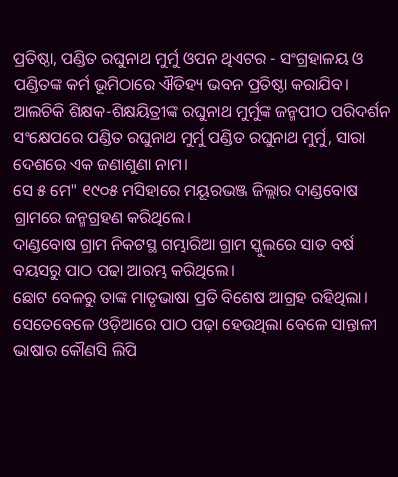ପ୍ରତିଷ୍ଠା, ପଣ୍ଡିତ ରଘୁନାଥ ମୁର୍ମୁ ଓପନ ଥିଏଟର - ସଂଗ୍ରହାଳୟ ଓ ପଣ୍ଡିତଙ୍କ କର୍ମ ଭୂମିଠାରେ ଐତିହ୍ୟ ଭବନ ପ୍ରତିଷ୍ଠା କରାଯିବ।
ଆଲଚିକି ଶିକ୍ଷକ-ଶିକ୍ଷୟିତ୍ରୀଙ୍କ ରଘୁନାଥ ମୁର୍ମୁଙ୍କ ଜନ୍ମପୀଠ ପରିଦର୍ଶନ ସଂକ୍ଷେପରେ ପଣ୍ଡିତ ରଘୁନାଥ ମୁର୍ମୁ ପଣ୍ଡିତ ରଘୁନାଥ ମୁର୍ମୁ, ସାରା ଦେଶରେ ଏକ ଜଣାଶୁଣା ନାମ।
ସେ ୫ ମେ" ୧୯୦୫ ମସିହାରେ ମୟୂରଭଞ୍ଜ ଜିଲ୍ଲାର ଦାଣ୍ଡବୋଷ ଗ୍ରାମରେ ଜନ୍ମଗ୍ରହଣ କରିଥିଲେ।
ଦାଣ୍ଡବୋଷ ଗ୍ରାମ ନିକଟସ୍ଥ ଗମ୍ଭାରିଆ ଗ୍ରାମ ସ୍କୁଲରେ ସାତ ବର୍ଷ ବୟସରୁ ପାଠ ପଢା ଆରମ୍ଭ କରିଥିଲେ।
ଛୋଟ ବେଳରୁ ତାଙ୍କ ମାତୃଭାଷା ପ୍ରତି ବିଶେଷ ଆଗ୍ରହ ରହିଥିଲା।
ସେତେବେଳେ ଓଡ଼ିଆରେ ପାଠ ପଢ଼ା ହେଉଥିଲା ବେଳେ ସାନ୍ତାଳୀ ଭାଷାର କୌଣସି ଲିପି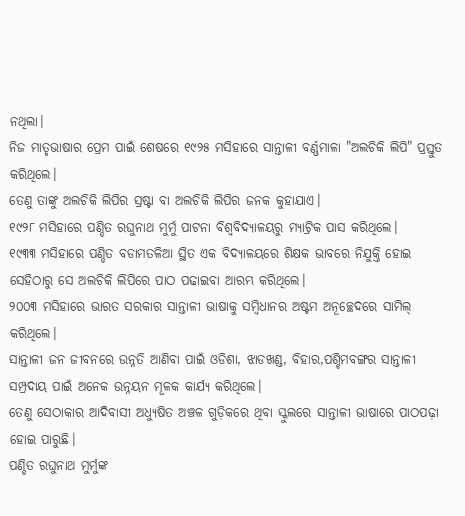ନଥିଲା।
ନିଜ ମାତୃଭାଷାର ପ୍ରେମ ପାଇଁ ଶେଷରେ ୧୯୨୫ ମସିହାରେ ସାନ୍ତାଳୀ ବର୍ଣ୍ଣମାଳା "ଅଲଚିକି ଲିପି" ପ୍ରସ୍ତୁତ କରିଥିଲେ।
ତେଣୁ ତାଙ୍କୁ ଅଲଚିକି ଲିପିର ସ୍ରଷ୍ଟା ବା ଅଲଚିକି ଲିପିର ଜନକ କୁହାଯାଏ।
୧୯୨୮ ମସିହାରେ ପଣ୍ଡିତ ରଘୁନାଥ ମୁର୍ମୁ ପାଟନା ବିଶ୍ବବିଦ୍ୟାଳୟରୁ ମ୍ୟାଟ୍ରିକ ପାସ କରିଥିଲେ।
୧୯୩୩ ମସିହାରେ ପଣ୍ଡିତ ବଡାମତଳିଆ ସ୍ଥିତ ଏକ ବିଦ୍ୟାଳୟରେ ଶିକ୍ଷକ ଭାବରେ ନିଯୁକ୍ତି ହୋଇ ସେହିଠାରୁ ସେ ଅଲଚିକି ଲିପିରେ ପାଠ ପଢାଇବା ଆରମ୍ଭ କରିଥିଲେ।
୨୦୦୩ ମସିହାରେ ଭାରତ ସରକାର ସାନ୍ତାଳୀ ଭାଷାକୁ ସମ୍ବିଧାନର ଅଷ୍ଟମ ଅନୂଚ୍ଛେଦରେ ସାମିଲ୍ କରିଥିଲେ।
ସାନ୍ତାଳୀ ଜନ ଜୀବନରେ ଉନ୍ନତି ଆଣିବା ପାଇଁ ଓଡିଶା, ଝାଡଖଣ୍ଡ, ବିହାର,ପଶ୍ଚିମବଙ୍ଗର ସାନ୍ତାଳୀ ସମ୍ପ୍ରଦାୟ ପାଇଁ ଅନେକ ଉନ୍ନୟନ ମୂଳକ କାର୍ଯ୍ୟ କରିଥିଲେ।
ତେଣୁ ସେଠାକାର ଆଦିବାସୀ ଅଧ୍ୟୁଷିତ ଅଞ୍ଚଳ ଗୁଡ଼ିକରେ ଥିବା ସ୍କୁଲରେ ସାନ୍ତାଳୀ ଭାଷାରେ ପାଠପଢ଼ା ହୋଇ ପାରୁଛି।
ପଣ୍ଡିତ ରଘୁନାଥ ମୁର୍ମୁଙ୍କ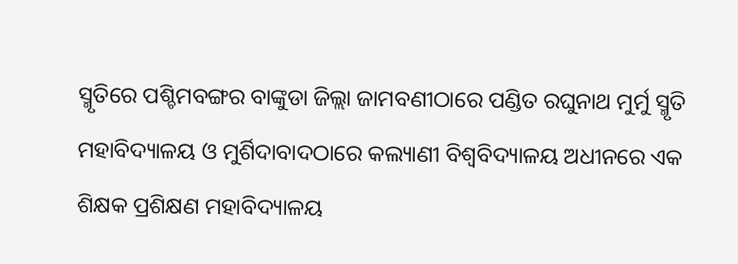ସ୍ମୃତିରେ ପଶ୍ଚିମବଙ୍ଗର ବାଙ୍କୁଡା ଜିଲ୍ଲା ଜାମବଣୀଠାରେ ପଣ୍ଡିତ ରଘୁନାଥ ମୁର୍ମୁ ସ୍ମୃତି ମହାବିଦ୍ୟାଳୟ ଓ ମୁର୍ଶିଦାବାଦଠାରେ କଲ୍ୟାଣୀ ବିଶ୍ଵବିଦ୍ୟାଳୟ ଅଧୀନରେ ଏକ ଶିକ୍ଷକ ପ୍ରଶିକ୍ଷଣ ମହାବିଦ୍ୟାଳୟ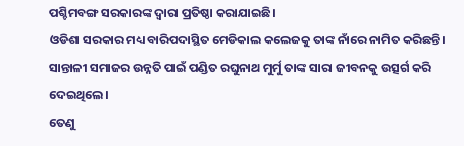ପଶ୍ଚିମବଙ୍ଗ ସରକାରଙ୍କ ଦ୍ଵାରା ପ୍ରତିଷ୍ଠା କରାଯାଇଛି।
ଓଡିଶା ସରକାର ମଧ୍ୟ ବାରିପଦାସ୍ଥିତ ମେଡିକାଲ କଲେଜକୁ ତାଙ୍କ ନାଁରେ ନାମିତ କରିଛନ୍ତି।
ସାନ୍ତାଳୀ ସମାଜର ଉନ୍ନତି ପାଇଁ ପଣ୍ଡିତ ରଘୁନାଥ ମୁର୍ମୁ ତାଙ୍କ ସାରା ଜୀବନକୁ ଉତ୍ସର୍ଗ କରି ଦେଇଥିଲେ।
ତେଣୁ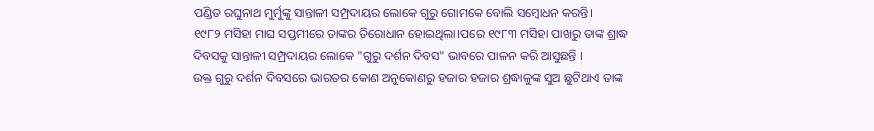ପଣ୍ଡିତ ରଘୁନାଥ ମୁର୍ମୁଙ୍କୁ ସାନ୍ତାଳୀ ସମ୍ପ୍ରଦାୟର ଲୋକେ ଗୁରୁ ଗୋମକେ ବୋଲି ସମ୍ବୋଧନ କରନ୍ତି।
୧୯୮୨ ମସିହା ମାଘ ସପ୍ତମୀରେ ତାଙ୍କର ତିରୋଧାନ ହୋଇଥିଲା।ପରେ ୧୯୮୩ ମସିହା ପାଖରୁ ତାଙ୍କ ଶ୍ରାଦ୍ଧ ଦିବସକୁ ସାନ୍ତାଳୀ ସମ୍ପ୍ରଦାୟର ଲୋକେ "ଗୁରୁ ଦର୍ଶନ ଦିବସ" ଭାବରେ ପାଳନ କରି ଆସୁଛନ୍ତି ।
ଉକ୍ତ ଗୁରୁ ଦର୍ଶନ ଦିବସରେ ଭାରତର କୋଣ ଅନୁକୋଣରୁ ହଜାର ହଜାର ଶ୍ରଦ୍ଧାଳୁଙ୍କ ସୁଅ ଛୁଟିଥାଏ ତାଙ୍କ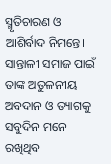ସ୍ମୃତିଚାରଣ ଓ ଆଶିର୍ବାଦ ନିମନ୍ତେ।
ସାନ୍ତାଳୀ ସମାଜ ପାଇଁ ତାଙ୍କ ଅତୁଳନୀୟ ଅବଦାନ ଓ ତ୍ୟାଗକୁ ସବୁଦିନ ମନେ ରଖିଥିବ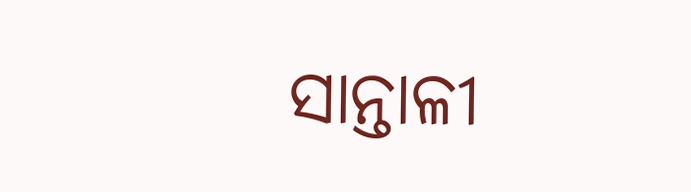ସାନ୍ତାଳୀ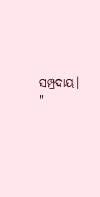ସମ୍ପ୍ରଦାୟ।
"